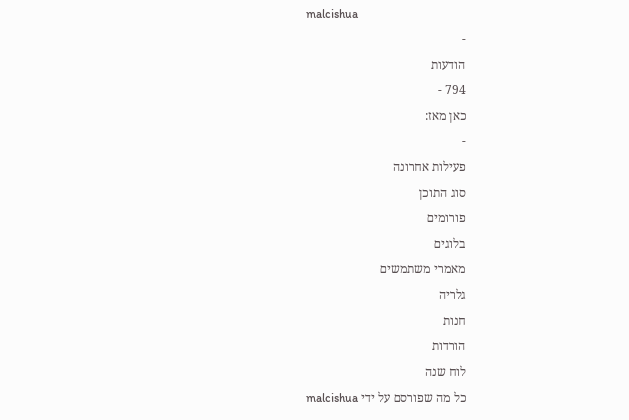malcishua
-
הודעות
794 -
כאן מאז:
-
פעילות אחרונה
סוג התוכן
פורומים
בלוגים
מאמרי משתמשים
גלריה
חנות
הורדות
לוח שנה
כל מה שפורסם על ידי malcishua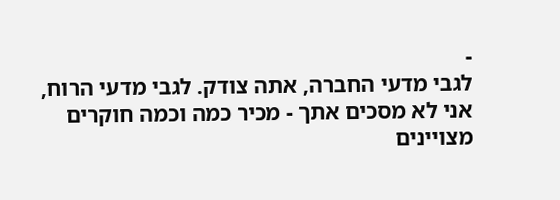-
לגבי מדעי החברה, אתה צודק. לגבי מדעי הרוח, אני לא מסכים אתך - מכיר כמה וכמה חוקרים מצויינים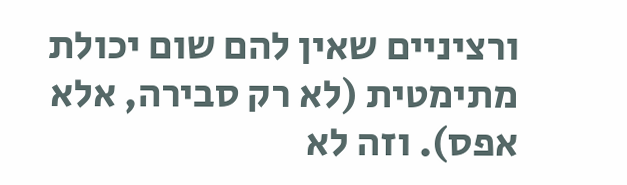ורציניים שאין להם שום יכולת מתימטית (לא רק סבירה, אלא אפס). וזה לא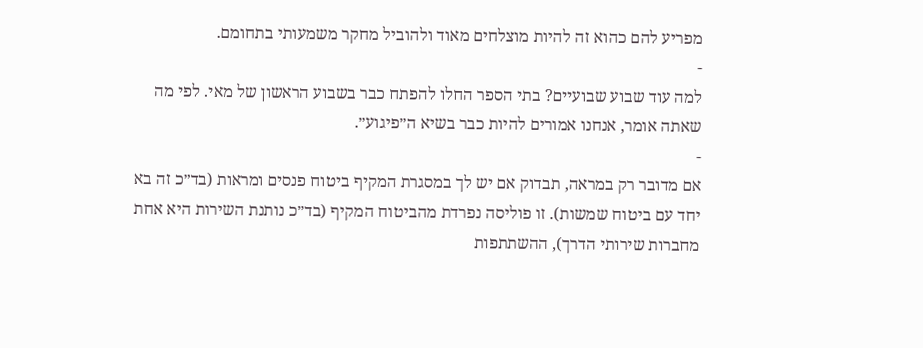מפריע להם כהוא זה להיות מוצלחים מאוד ולהוביל מחקר משמעותי בתחומם.
-
למה עוד שבוע שבועיים? בתי הספר החלו להפתח כבר בשבוע הראשון של מאי. לפי מה שאתה אומר, אנחנו אמורים להיות כבר בשיא ה״פיגוע״.
-
אם מדובר רק במראה, תבדוק אם יש לך במסגרת המקיף ביטוח פנסים ומראות (בד״כ זה בא יחד עם ביטוח שמשות). זו פוליסה נפרדת מהביטוח המקיף (בד״כ נותנת השירות היא אחת מחברות שירותי הדרך), ההשתתפות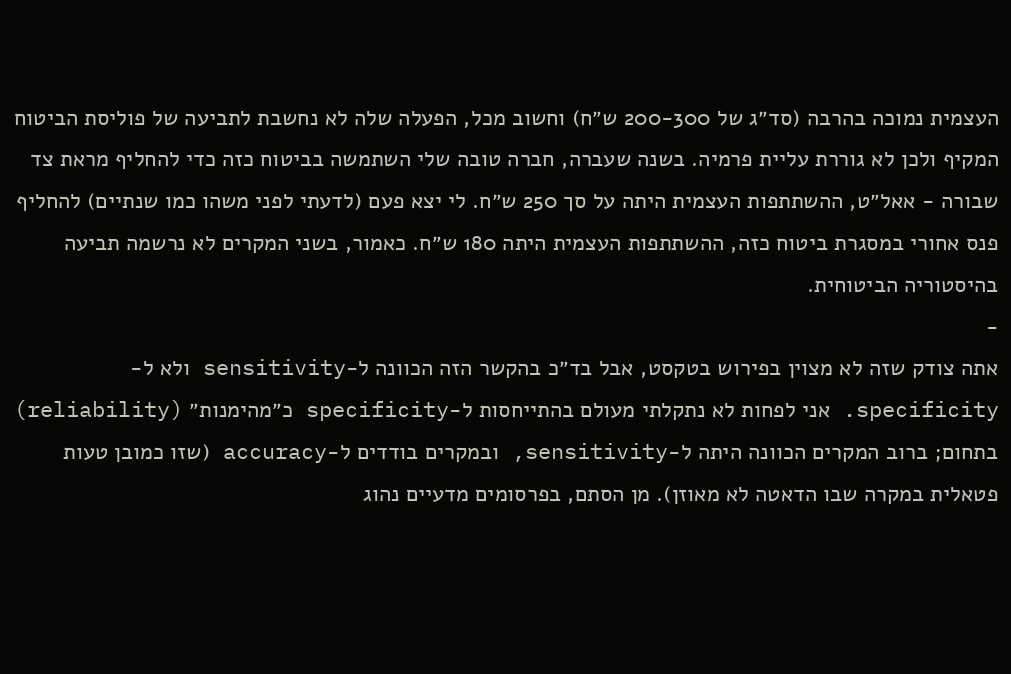העצמית נמוכה בהרבה (סד״ג של 200-300 ש״ח) וחשוב מכל, הפעלה שלה לא נחשבת לתביעה של פוליסת הביטוח המקיף ולכן לא גוררת עליית פרמיה. בשנה שעברה, חברה טובה שלי השתמשה בביטוח כזה כדי להחליף מראת צד שבורה - אאל״ט, ההשתתפות העצמית היתה על סך 250 ש״ח. לי יצא פעם (לדעתי לפני משהו כמו שנתיים) להחליף פנס אחורי במסגרת ביטוח כזה, ההשתתפות העצמית היתה 180 ש״ח. כאמור, בשני המקרים לא נרשמה תביעה בהיסטוריה הביטוחית.
-
אתה צודק שזה לא מצוין בפירוש בטקסט, אבל בד״כ בהקשר הזה הכוונה ל-sensitivity ולא ל-specificity. אני לפחות לא נתקלתי מעולם בהתייחסות ל-specificity כ״מהימנות״ (reliability) בתחום; ברוב המקרים הכוונה היתה ל-sensitivity, ובמקרים בודדים ל-accuracy (שזו כמובן טעות פטאלית במקרה שבו הדאטה לא מאוזן). מן הסתם, בפרסומים מדעיים נהוג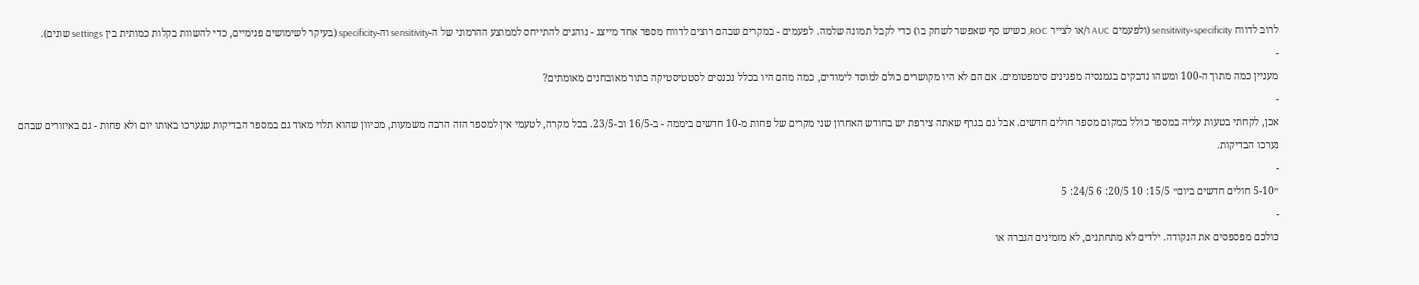לרוב לדווח sensitivity+specificity (ולפעמים AUC ו/או לצייר ROC, כשיש סף שאפשר לשחק בו) כדי לקבל תמונה שלמה. לפעמים - במקרים שבהם רוצים לדווח מספר אחד מייצג - נוהגים להתייחס לממוצע ההרמוני של ה-sensitivity וה-specificity (בעיקר לשימושים פנימיים, כדי להשוות בקלות כמותית בין settings שונים).
-
מעניין כמה מתוך ה-100 ומשהו נדבקים בגמנסיה מפגינים סימפטומים. אם הם לא היו מקושרים כולם למוסד לימודים, כמה מהם היו בכלל נכנסים לסטטיסטיקה בתור מאובחנים מאומתים?
-
אכן, לקחתי בטעות עליה במספר כולל במקום מספר חולים חדשים. אבל גם בגרף שאתה צירפת יש בחודש האחרון שני מקרים של פחות מ-10 חדשים ביממה - ב-16/5 וב-23/5. בכל מקרה, לטעמי אין למספר הזה הרבה משמעות, מכיוון שהוא תלוי מאוד גם במספר הבדיקות שנערכו באותו יום ולא פחות - גם באיזורים שבהם נערכו הבדיקות.
-
״5-10 חולים חדשים ביום״ 15/5: 10 20/5: 6 24/5: 5
-
כולכם מפספסים את הנקודה. ילדים לא מתחתנים, לא מזמינים הגברה או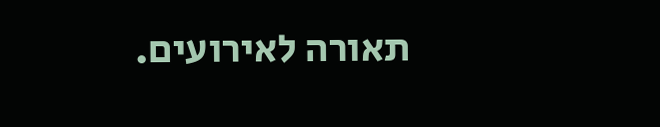תאורה לאירועים.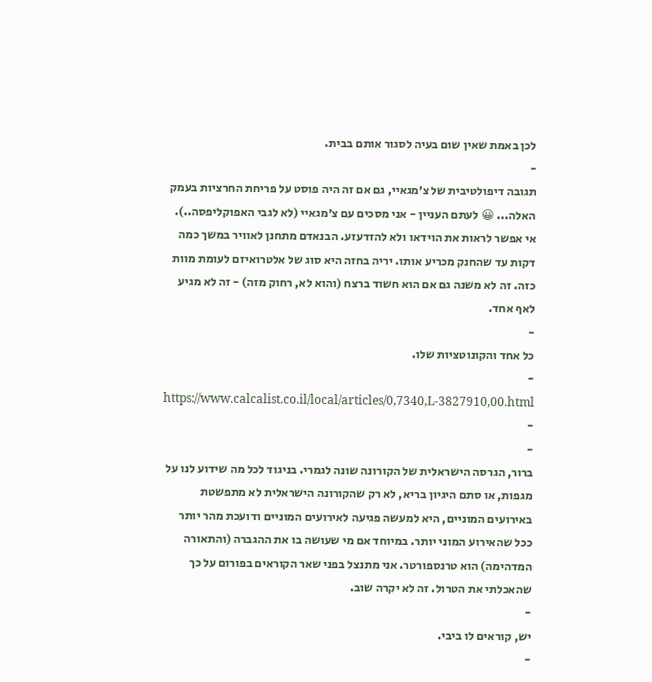לכן באמת שאין שום בעיה לסגור אותם בבית.
-
תגובה דיפולטיבית של צ׳מגאיי, גם אם זה היה פוסט על פריחת החרציות בעמק האלה... 😀 לעתם העניין - אני מסכים עם צ׳מגאיי (לא לגבי האפוקליפסה..). אי אפשר לראות את הוידאו ולא להזדעזע. הבנאדם מתחנן לאוויר במשך כמה דקות עד שהחנק מכריע אותו. יריה בחזה היא סוג של אלטרואיזם לעומת מוות כזה. זה לא משנה גם אם הוא חשוד ברצח (והוא לא, רחוק מזה) - זה לא מגיע לאף אחד.
-
כל אחד והקונוטציות שלו.
-
https://www.calcalist.co.il/local/articles/0,7340,L-3827910,00.html
-
-
ברור, הגרסה הישראלית של הקורונה שונה לגמרי. בניגוד לכל מה שידוע לנו על מגפות, או סתם היגיון בריא, לא רק שהקורונה הישראלית לא מתפשטת באירועים המוניים, היא למעשה פגיעה לאירועים המוניים ודועכת מהר יותר ככל שהאירוע המוני יותר. במיוחד אם מי שעושה בו את ההגברה (והתאורה המדהימה) הוא טרנספורטר. אני מתנצל בפני שאר הקוראים בפורום על כך שהאכלתי את הטרול. זה לא יקרה שוב.
-
יש, קוראים לו ביבי.
-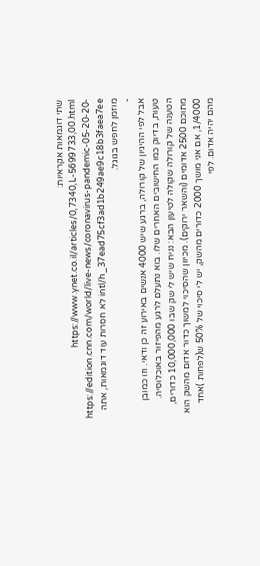שתי דוגמאות אקראיות: https://www.ynet.co.il/articles/0,7340,L-5699733,00.html https://edition.cnn.com/world/live-news/coronavirus-pandemic-05-20-20-intl/h_37ead75cf3ad1b249ae9c18b3faea7ee לא חסרות עוד דוגמאות, אתה מוזמן לחפש בגוגל.
-
אבל לפי ההיגיון של קורולה, ברגע שיש 4000 אנשים באירוע זה כן ודאי. וזו כמובן טעות, בדיוק כמו החישובים האחרים שלו. בוא נתעלם לרגע מהפיזור באוכלוסיה. הטענה של קורולה שקולה לטיעון הבא: נניח שיש לי שק שבו 10,000,000 כדורים, מתוכם 2500 אדומים (והשאר ירוקים). מכיוון שהסיכוי למשוך כדור אדום מהשק הוא 1/4000, אם אני מושך 2000 כדורים מהשק, יש לי סיכוי של 50% ש(לפחות )אחד מהם יהיה אדום. לפי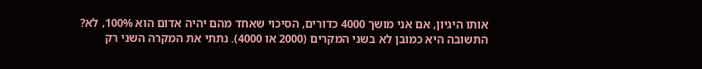אותו היגיון, אם אני מושך 4000 כדורים, הסיכוי שאחד מהם יהיה אדום הוא 100%, לא? התשובה היא כמובן לא בשני המקרים (2000 או 4000). נתתי את המקרה השני רק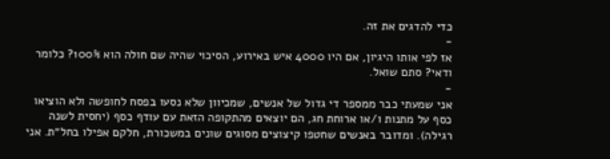כדי להדגים את זה.
-
אז לפי אותו היגיון, אם היו 4000 איש באירוע, הסיכוי שהיה שם חולה הוא 100%? כלומר ודאי? סתם שואל.
-
אני שמעתי כבר ממספר די גדול של אנשים, שמכיוון שלא נסעו בפסח לחופשה ולא הוציאו כסף על מתנות ו/או ארוחת חג, הם יוצאים מהתקופה הזאת עם עודף כסף (יחסית לשנה רגילה). ומדובר באנשים שחטפו קיצוצים מסוגים שונים במשכורת, חלקם אפילו בחל״ת. אני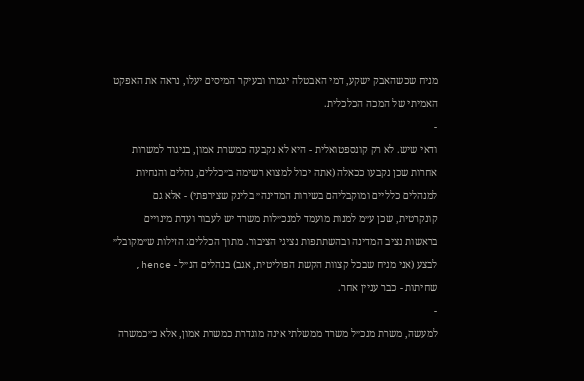מניח שכשהאבק ישקע, דמי האבטלה יגמרו ובעיקר המיסים יעלו, נראה את האפקט האמיתי של המכה הכלכלית.
-
ודאי שיש. לא רק קונספטואלית - היא לא נקבעה כמשרת אמון, בניגוד למשרות אחרות שכן נקבעו ככאלה (אתה יכול למצוא רשימה ב״כללים, נהלים והנחיות למנהלים כלליים ומוקבליהם בשירות המדינה״ בלינק שצירפתי) - אלא גם קונקרטית, שכן ע״מ למנות מועמד למנכ״לות משרד יש לעבור ועדת מינויים בראשות נציב המדינה ובהשתתפות נציגי הציבור. מתוך הכללים: הזילות ש״מקובל״ לבצע (אני מניח שבכל קצוות הקשת הפוליטית, אגב) בנהלים הנ״ל - hence, שחיתות - כבר עניין אחר.
-
למעשה, משרת מנכ״ל משרד ממשלתי אינה מוגדרת כמשרת אמון, אלא כ״כמשרה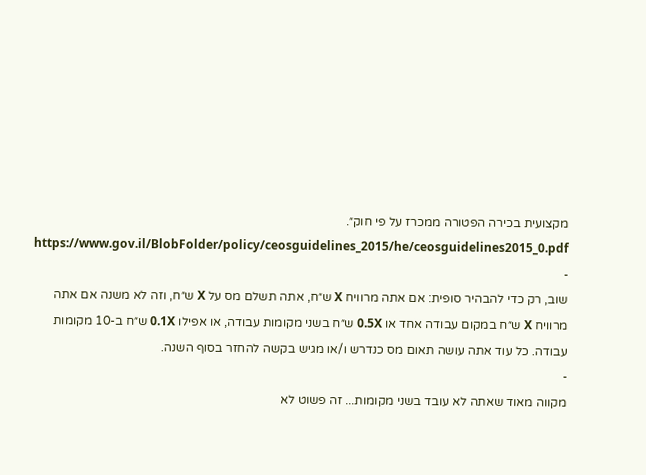מקצועית בכירה הפטורה ממכרז על פי חוק״. https://www.gov.il/BlobFolder/policy/ceosguidelines_2015/he/ceosguidelines2015_0.pdf
-
שוב, רק כדי להבהיר סופית: אם אתה מרוויח X ש״ח, אתה תשלם מס על X ש״ח, וזה לא משנה אם אתה מרוויח X ש״ח במקום עבודה אחד או 0.5X ש״ח בשני מקומות עבודה, או אפילו 0.1X ש״ח ב-10 מקומות עבודה. כל עוד אתה עושה תאום מס כנדרש ו/או מגיש בקשה להחזר בסוף השנה.
-
מקווה מאוד שאתה לא עובד בשני מקומות... זה פשוט לא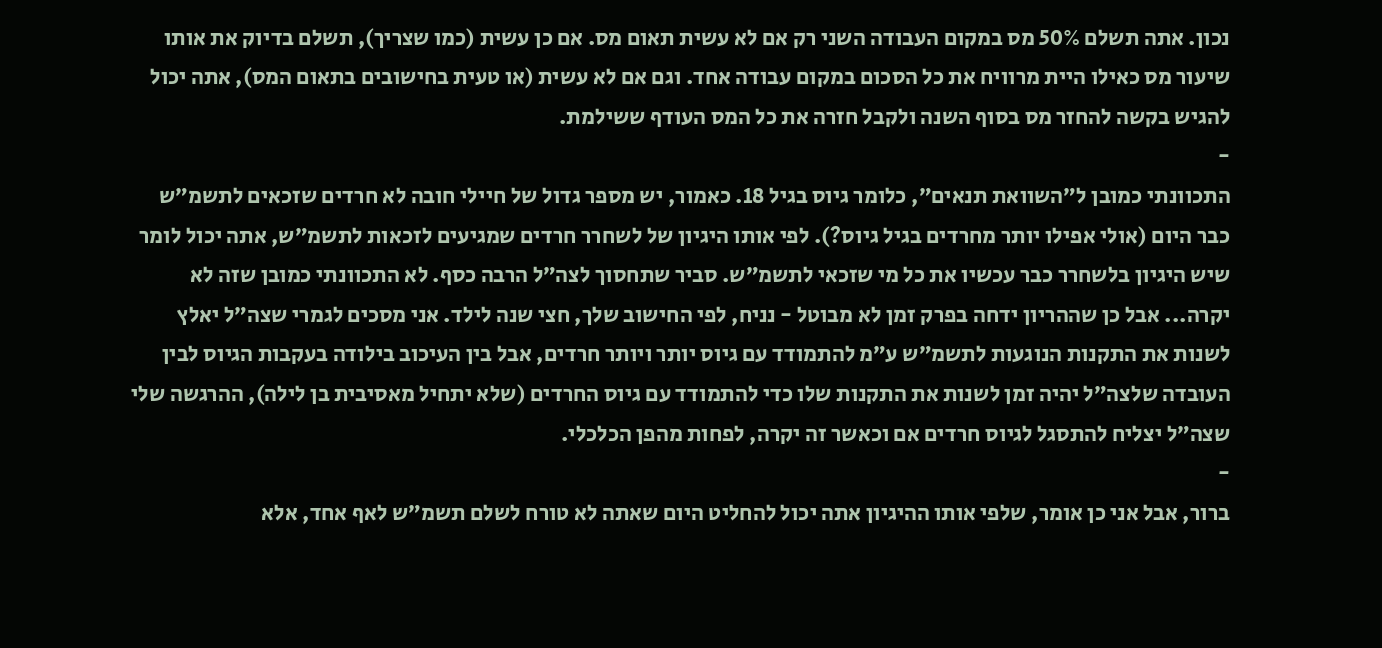נכון. אתה תשלם 50% מס במקום העבודה השני רק אם לא עשית תאום מס. אם כן עשית (כמו שצריך), תשלם בדיוק את אותו שיעור מס כאילו היית מרוויח את כל הסכום במקום עבודה אחד. וגם אם לא עשית (או טעית בחישובים בתאום המס), אתה יכול להגיש בקשה להחזר מס בסוף השנה ולקבל חזרה את כל המס העודף ששילמת.
-
התכוונתי כמובן ל״השוואת תנאים״, כלומר גיוס בגיל 18. כאמור, יש מספר גדול של חיילי חובה לא חרדים שזכאים לתשמ״ש כבר היום (אולי אפילו יותר מחרדים בגיל גיוס?). לפי אותו היגיון של לשחרר חרדים שמגיעים לזכאות לתשמ״ש, אתה יכול לומר שיש היגיון בלשחרר כבר עכשיו את כל מי שזכאי לתשמ״ש. סביר שתחסוך לצה״ל הרבה כסף. לא התכוונתי כמובן שזה לא יקרה... אבל כן שההריון ידחה בפרק זמן לא מבוטל - נניח, לפי החישוב שלך, חצי שנה לילד. אני מסכים לגמרי שצה״ל יאלץ לשנות את התקנות הנוגעות לתשמ״ש ע״מ להתמודד עם גיוס יותר ויותר חרדים, אבל בין העיכוב בילודה בעקבות הגיוס לבין העובדה שלצה״ל יהיה זמן לשנות את התקנות שלו כדי להתמודד עם גיוס החרדים (שלא יתחיל מאסיבית בן לילה), ההרגשה שלי שצה״ל יצליח להתסגל לגיוס חרדים אם וכאשר זה יקרה, לפחות מהפן הכלכלי.
-
ברור, אבל אני כן אומר, שלפי אותו ההיגיון אתה יכול להחליט היום שאתה לא טורח לשלם תשמ״ש לאף אחד, אלא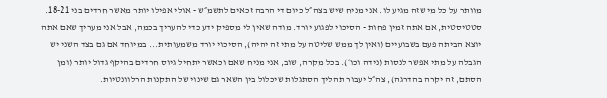מוותר על כל מי שזה מגיע לו. אני מניח שיש בצה״ל כיום די הרבה זכאים לתשמ״ש - אולי אפילו יותר מאשר חרדים בני 18-21. סטטיסטית, אם אתה זמין פחות - הסיכוי לפגוע יורד. מודה שאין לי מספיק ידע כדי להעריך בכמה, אבל אני מעריך שאם אתה יוצא הביתה פעם בשבועיים (ואין לך ממש שליטה על מתי זה יהיה), הסיכוי יורד משמעותית... במיוחד אם גם בצד השני יש הגבלה על מתי אפשר לנסות (נידה וכו׳). בכל מקרה, שוב, אני מניח שאם וכאשר יתחיל גיוס חרדים בהיקף גדול יותר (ומן הסתם, זה יקרה בהדרגה), צה״ל יעבור תהליך הסתגלות שיכלול בין השאר גם שינוי של התקנות הרלוונטיות.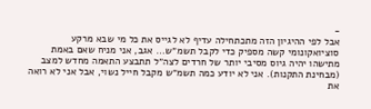-
אבל לפי ההיגיון הזה מתכתחילה עדיף לא לגייס את כל מי שבא מרקע סוציואקונומי קשה מספיק כדי לקבל תשמ״ש... אגב, אני מניח שאם באמת מתישהו יהיה גיוס מסיבי יותר של חרדים לצה״ל תתבצע התאמה מחדש למצב (מבחינת התקנות). אני לא יודע כמה תשמ״ש מקבל חייל נשוי, אבל אני לא רואה את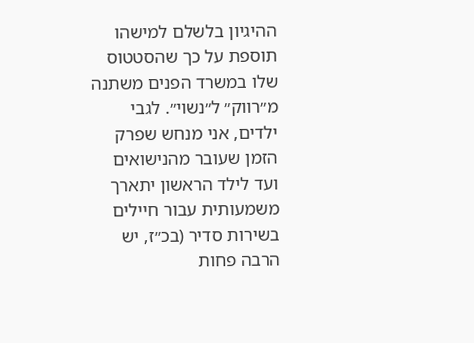ההיגיון בלשלם למישהו תוספת על כך שהסטטוס שלו במשרד הפנים משתנה מ״רווק״ ל״נשוי״. לגבי ילדים, אני מנחש שפרק הזמן שעובר מהנישואים ועד לילד הראשון יתארך משמעותית עבור חיילים בשירות סדיר (בכ״ז, יש הרבה פחות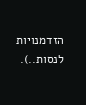הזדמנויות לנסות..).